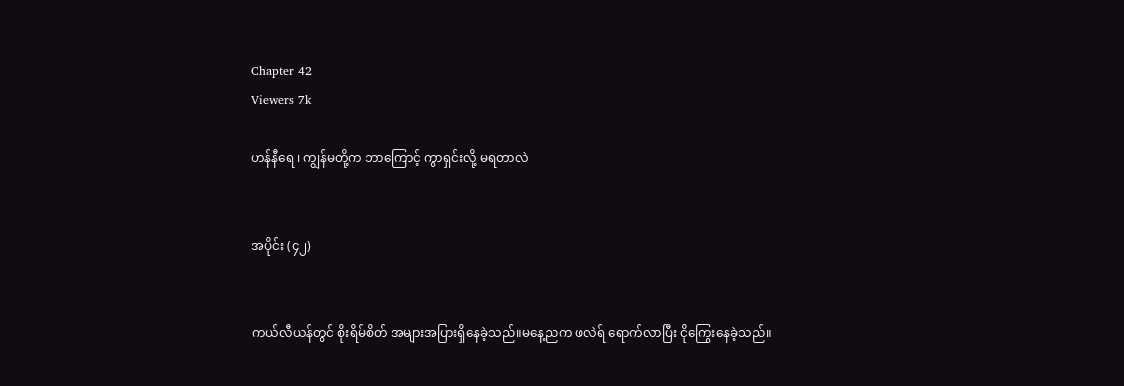Chapter 42
Viewers 7k

ဟန်နီရေ ၊ ကျွန်မတို့က ဘာကြောင့် ကွာရှင်းလို့ မရတာလဲ


အပိုင်း (၄၂)


ကယ်လီယန်တွင် စိုးရိမ်စိတ် အများအပြားရှိနေခဲ့သည်။မနေ့ညက ဖလဲရ် ရောက်လာပြီး ငိုကြွေးနေခဲ့သည်။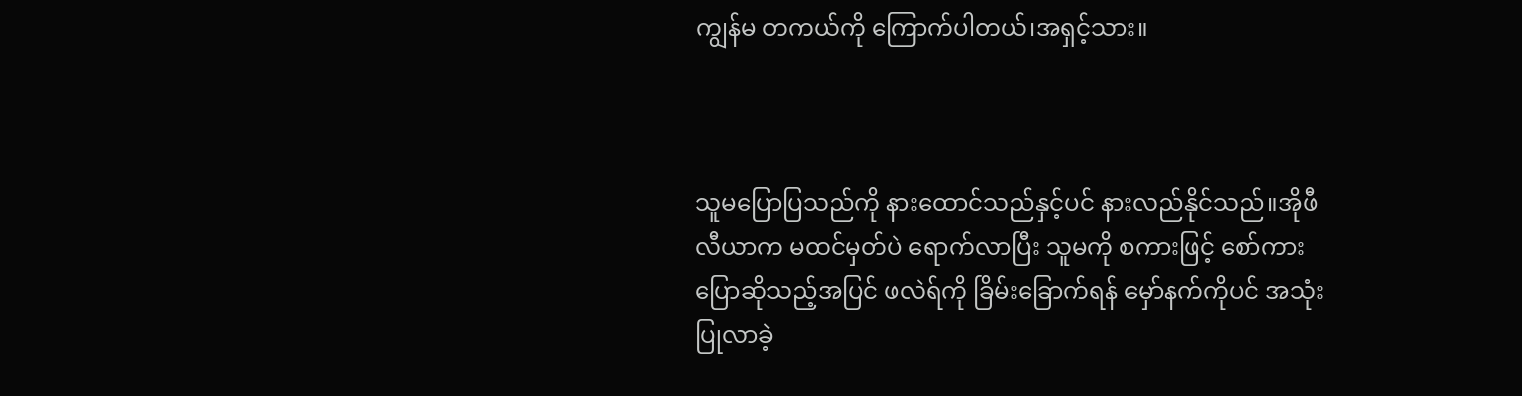ကျွန်မ တကယ်ကို ကြောက်ပါတယ်၊အရှင့်သား။



သူမပြောပြသည်ကို နားထောင်သည်နှင့်ပင် နားလည်နိုင်သည်။အိုဖီလီယာက မထင်မှတ်ပဲ ရောက်လာပြီး သူမကို စကားဖြင့် စော်ကားပြောဆိုသည့်အပြင် ဖလဲရ်ကို ခြိမ်းခြောက်ရန် မှော်နက်ကိုပင် အသုံးပြုလာခဲ့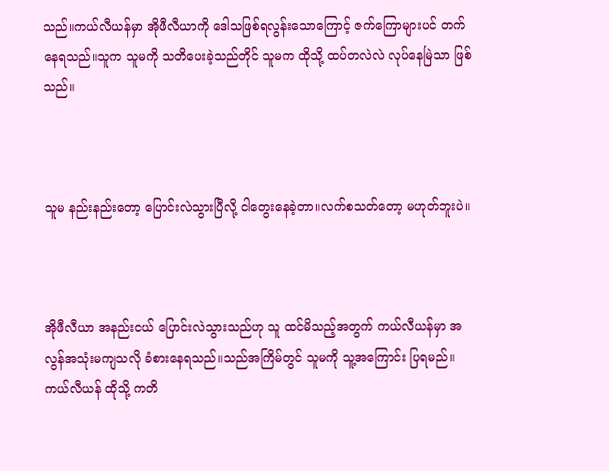သည်။ကယ်လီယန်မှာ အိုဖီလီယာကို ဒေါသဖြစ်ရလွန်းသောကြောင့် ဇက်ကြောများပင် တက်နေရသည်။သူက သူမကို သတိပေးခဲ့သည်တိုင် သူမက ထိုသို့ ထပ်တလဲလဲ လုပ်နေမြဲသာ ဖြစ်သည်။



သူမ နည်းနည်းတော့ ပြောင်းလဲသွားပြီလို့ ငါတွေးနေခဲ့တာ။လက်စသတ်တော့ မဟုတ်ဘူးပဲ။



အိုဖီလီယာ အနည်းငယ် ပြောင်းလဲသွားသည်ဟု သူ ထင်မိသည့်အတွက် ကယ်လီယန်မှာ အလွန်အသုံးမကျသလို ခံစားနေရသည်။သည်အကြိမ်တွင် သူမကို သူ့အကြောင်း ပြရမည်။ကယ်လီယန် ထိုသို့ ကတိ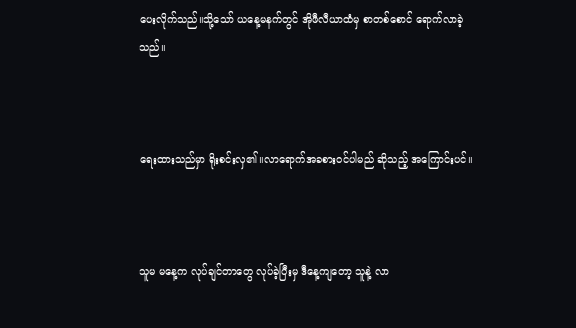ပေးလိုက်သည်။သို့သော် ယနေ့မနက်တွင် အိုဖီလီယာထံမှ စာတစ်စောင် ရောက်လာခဲ့သည်။



ရေးထားသည်မှာ ရိုးစင်းလှ၏။လာရောက်အခစားဝင်ပါမည် ဆိုသည့် အကြောင်းပင်။



သူမ မနေ့က လုပ်ချင်တာတွေ လုပ်ခဲ့ပြီးမှ ဒီနေ့ကျတော့ သူနဲ့ လာ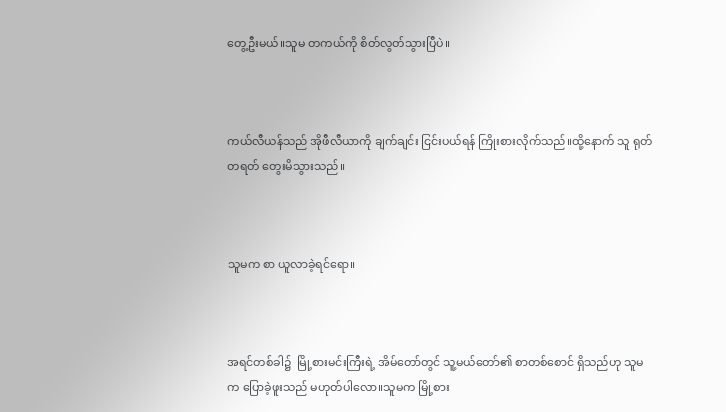တွေ့ဦးမယ်။သူမ တကယ်ကို စိတ်လွတ်သွားပြီပဲ။



ကယ်လီယန်သည် အိုဖီလီယာကို ချက်ချင်း ငြင်းပယ်ရန် ကြိုးစားလိုက်သည်။ထို့နောက် သူ ရုတ်တရတ် တွေးမိသွားသည်။



သူမက စာ ယူလာခဲ့ရင်ရော။



အရင်တစ်ခါ၌  မြို့စားမင်းကြီးရဲ့ အိမ်တော်တွင် သူ့မယ်တော်၏ စာတစ်စောင် ရှိသည်ဟု သူမက ပြောခဲ့ဖူးသည် မဟုတ်ပါလော။သူမက မြို့စား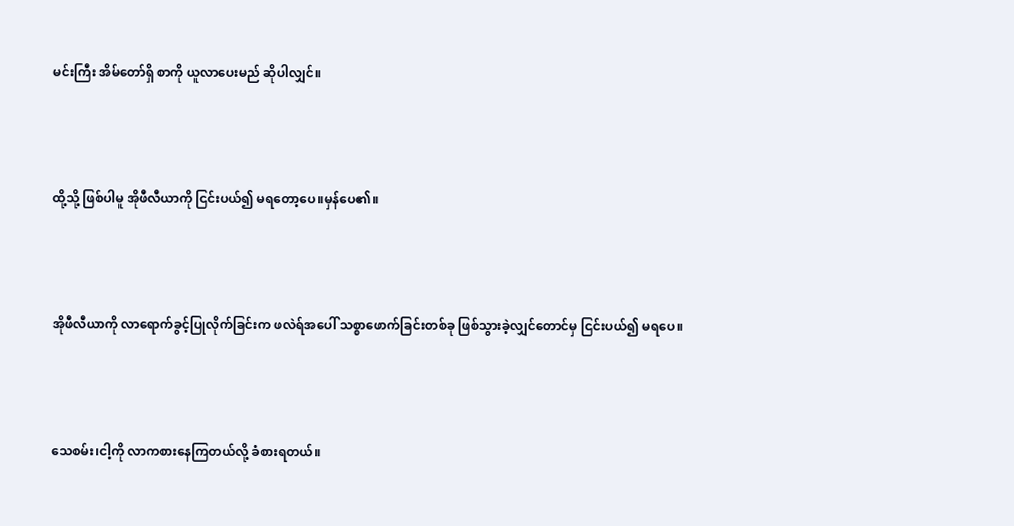မင်းကြီး အိမ်တော်ရှိ စာကို ယူလာပေးမည် ဆိုပါလျှင်။



ထို့သို့ ဖြစ်ပါမူ အိုဖီလီယာကို ငြင်းပယ်၍ မရတော့ပေ။မှန်ပေ၏။



အိုဖီလီယာကို လာရောက်ခွင့်ပြုလိုက်ခြင်းက ဖလဲရ်အပေါ် သစ္စာဖောက်ခြင်းတစ်ခု ဖြစ်သွားခဲ့လျှင်တောင်မှ ငြင်းပယ်၍ မရပေ။



သေစမ်း၊ငါ့ကို လာကစားနေကြတယ်လို့ ခံစားရတယ်။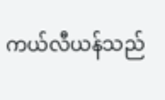ကယ်လီယန်သည်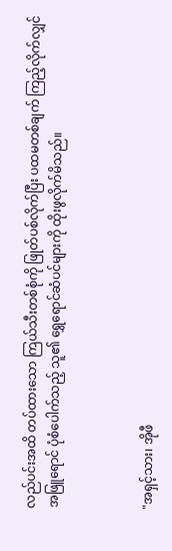လည်ပင်းအထိ တပ်ထားသော ကြယ်သီးတစ်စုံကို ဖြုတ်ပစ်လိုက်ပြီး ပထမတစ်ချက် ကြည့်လိုက်လျှင် အဖြူရောင် ပုံစံပေါက်သည့် သူ၏ ရွှေရောင်ဆံပင်များကို ထိုးဖွလိုက်မိသည်။



"အရှင့်သား၊ အိုဖီ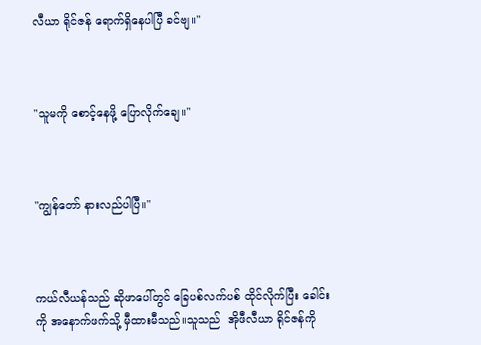လီယာ ရိုင်ဇန် ရောက်ရှိနေပါပြီ ခင်ဗျ။"



"သူမကို စောင့်နေဖို့ ပြောလိုက်ချေ။"



"ကျွန်တော် နားလည်ပါပြီ။"



ကယ်လီယန်သည် ဆိုဖာပေါ်တွင် ခြေပစ်လက်ပစ် ထိုင်လိုက်ပြီး ခေါင်းကို အနောက်ဖက်သို့ မှီထားမီသည်။သူသည်  အိုဖီလီယာ ရိုင်ဇန်ကို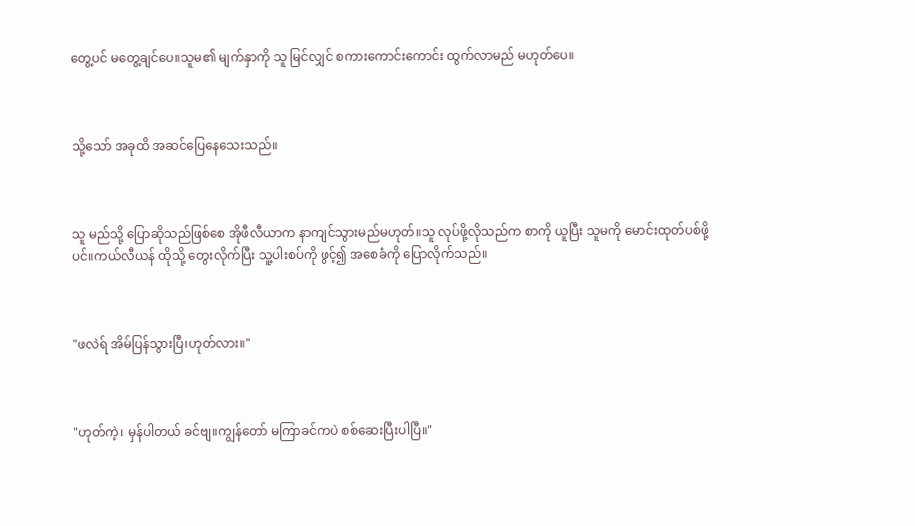တွေ့ပင် မတွေ့ချင်ပေ။သူမ၏ မျက်နှာကို သူ မြင်လျှင် စကားကောင်းကောင်း ထွက်လာမည် မဟုတ်ပေ။



သို့သော် အခုထိ အဆင်ပြေနေသေးသည်။



သူ မည်သို့ ပြောဆိုသည်ဖြစ်စေ အိုဖီလီယာက နာကျင်သွားမည်မဟုတ်။သူ လုပ်ဖို့လိုသည်က စာကို ယူပြီး သူမကို မောင်းထုတ်ပစ်ဖို့ပင်။ကယ်လီယန် ထိုသို့ တွေးလိုက်ပြီး သူ့ပါးစပ်ကို ဖွင့်၍ အစေခံကို ပြောလိုက်သည်။



"ဖလဲရ် အိမ်ပြန်သွားပြီ၊ဟုတ်လား။"



"ဟုတ်ကဲ့၊ မှန်ပါတယ် ခင်ဗျ။ကျွန်တော် မကြာခင်ကပဲ စစ်ဆေးပြီးပါပြီ။"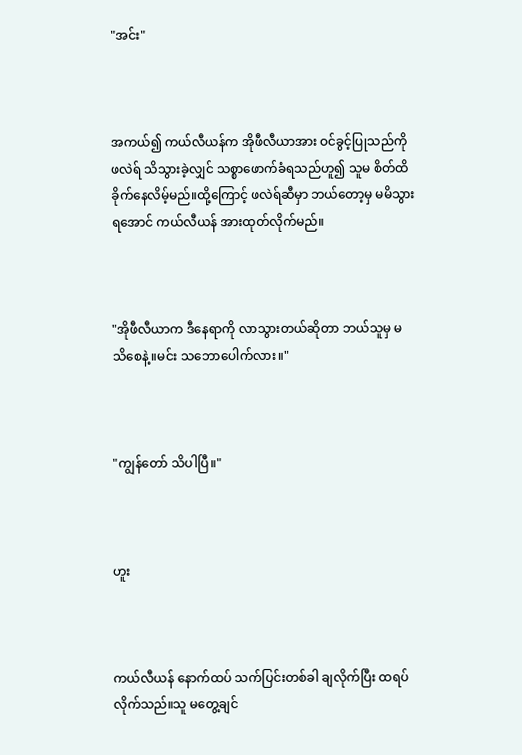"အင်း"



အကယ်၍ ကယ်လီယန်က အိုဖီလီယာအား ဝင်ခွင့်ပြုသည်ကို ဖလဲရ် သိသွားခဲ့လျှင် သစ္စာဖောက်ခံရသည်ဟူ၍ သူမ စိတ်ထိခိုက်နေလိမ့်မည်။ထို့ကြောင့် ဖလဲရ်ဆီမှာ ဘယ်တော့မှ မမိသွားရအောင် ကယ်လီယန် အားထုတ်လိုက်မည်။



"အိုဖီလီယာက ဒီနေရာကို လာသွားတယ်ဆိုတာ ဘယ်သူမှ မသိစေနဲ့။မင်း သဘောပေါက်လား။"



"ကျွန်တော် သိပါပြီ။"



ဟူး



ကယ်လီယန် နောက်ထပ် သက်ပြင်းတစ်ခါ ချလိုက်ပြီး ထရပ်လိုက်သည်။သူ မတွေ့ချင်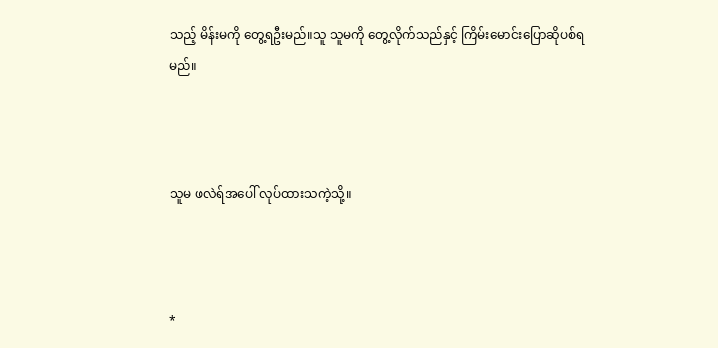သည့် မိန်းမကို တွေ့ရဦးမည်။သူ သူမကို တွေ့လိုက်သည်နှင့် ကြိမ်းမောင်းပြောဆိုပစ်ရမည်။



သူမ ဖလဲရ်အပေါ် လုပ်ထားသကဲ့သို့။



*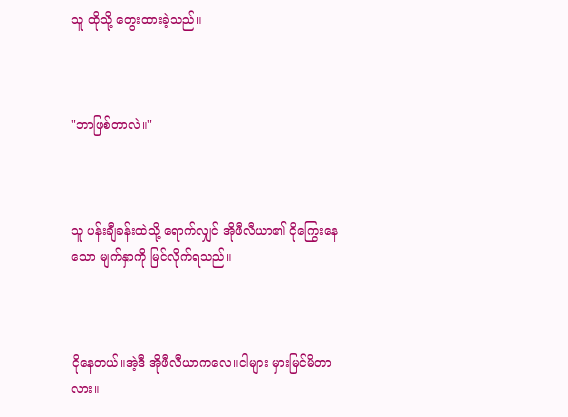သူ ထိုသို့ တွေးထားခဲ့သည်။



"ဘာဖြစ်တာလဲ။"



သူ ပန်းချီခန်းထဲသို့ ရောက်လျှင် အိုဖီလီယာ၏ ငိုကြွေးနေသော မျက်နှာကို မြင်လိုက်ရသည်။



ငိုနေတယ်။အဲ့ဒီ အိုဖီလီယာကလေ။ငါများ မှားမြင်မိတာလား။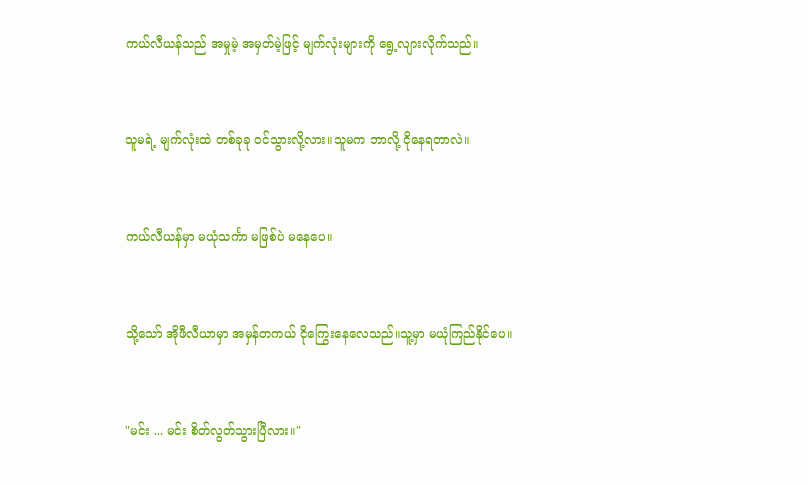ကယ်လီယန်သည် အမှုမဲ့ အမှတ်မဲ့ဖြင့် မျက်လုံးများကို ရွေ့လျားလိုက်သည်။



သူမရဲ့ မျက်လုံးထဲ တစ်ခုခု ဝင်သွားလို့လား။သူမက ဘာလို့ ငိုနေရတာလဲ။



ကယ်လီယန်မှာ မယုံသင်္ကာ မဖြစ်ပဲ မနေပေ။



သို့သော် အိုဖီလီယာမှာ အမှန်တကယ် ငိုကြွေးနေလေသည်။သူ့မှာ မယုံကြည်နိုင်ပေ။



"မင်း ... မင်း စိတ်လွတ်သွားပြီလား။"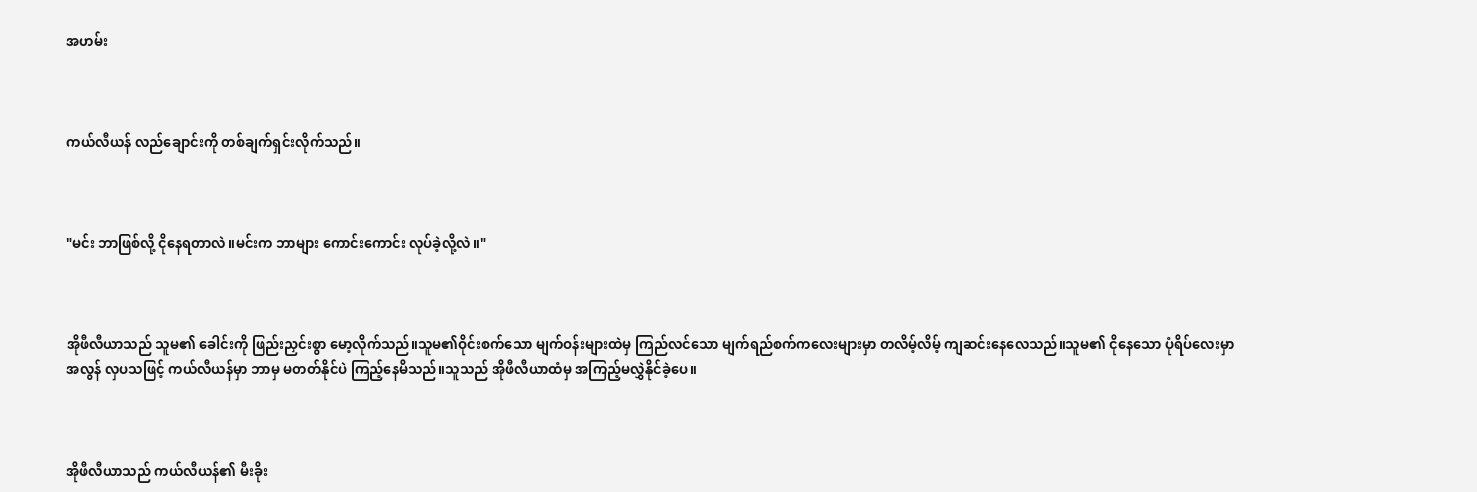အဟမ်း



ကယ်လီယန် လည်ချောင်းကို တစ်ချက်ရှင်းလိုက်သည်။



"မင်း ဘာဖြစ်လို့ ငိုနေရတာလဲ။မင်းက ဘာများ ကောင်းကောင်း လုပ်ခဲ့လို့လဲ။"



အိုဖီလီယာသည် သူမ၏ ခေါင်းကို ဖြည်းညှင်းစွာ မော့လိုက်သည်။သူမ၏ဝိုင်းစက်သော မျက်ဝန်းများထဲမှ ကြည်လင်သော မျက်ရည်စက်ကလေးများမှာ တလိမ့်လိမ့် ကျဆင်းနေလေသည်။သူမ၏ ငိုနေသော ပုံရိပ်လေးမှာ အလွန် လှပသဖြင့် ကယ်လီယန်မှာ ဘာမှ မတတ်နိုင်ပဲ ကြည့်နေမိသည်။သူသည် အိုဖီလီယာထံမှ အကြည့်မလွှဲနိုင်ခဲ့ပေ။



အိုဖီလီယာသည် ကယ်လီယန်၏ မီးခိုး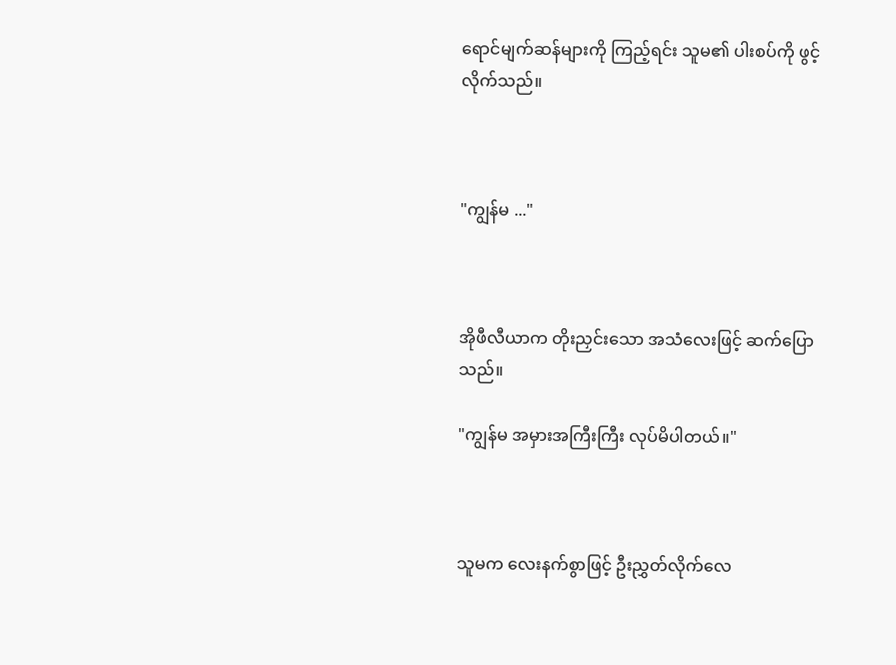ရောင်မျက်ဆန်များကို ကြည့်ရင်း သူမ၏ ပါးစပ်ကို ဖွင့်လိုက်သည်။



"ကျွန်မ ..."



အိုဖီလီယာက တိုးညှင်းသော အသံလေးဖြင့် ဆက်ပြောသည်။

"ကျွန်မ အမှားအကြီးကြီး လုပ်မိပါတယ်။"



သူမက လေးနက်စွာဖြင့် ဦးညွှတ်လိုက်လေ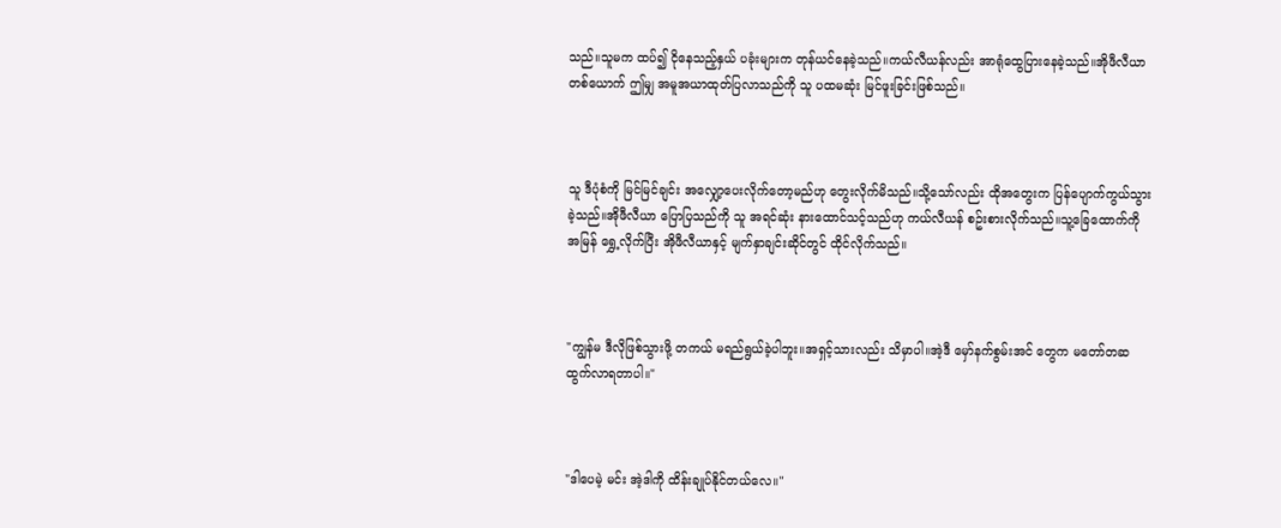သည်။သူမက ထပ်၍ ငိုနေသည့်နှယ် ပခုံးများက တုန်ယင်နေခဲ့သည်။ကယ်လီယန်လည်း အာရုံထွေပြားနေခဲ့သည်။အိုဖီလီယာတစ်ယောက် ဤမျှ အမူအယာထုတ်ပြလာသည်ကို သူ ပထမဆုံး မြင်ဖူးခြင်းဖြစ်သည်။



သူ ဒီပုံစံကို မြင်မြင်ချင်း အလျှော့ပေးလိုက်တော့မည်ဟု တွေးလိုက်မိသည်။သို့သော်လည်း ထိုအတွေးက ပြန်ပျောက်ကွယ်သွားခဲ့သည်။အိုဖီလီယာ ပြောပြသည်ကို သူ အရင်ဆုံး နားထောင်သင့်သည်ဟု ကယ်လီယန် စဥ်းစားလိုက်သည်။သူ့ခြေထောက်ကို အမြန် ရွှေ့လိုက်ပြီး အိုဖီလီယာနှင့် မျက်နှာချင်းဆိုင်တွင် ထိုင်လိုက်သည်။



"ကျွန်မ ဒီလိုဖြစ်သွားဖို့ တကယ် မရည်ရွယ်ခဲ့ပါဘူး။အရှင့်သားလည်း သိမှာပါ။အဲ့ဒီ မှော်နက်စွမ်းအင် တွေက မတော်တဆ ထွက်လာရတာပါ။"



"ဒါပေမဲ့ မင်း အဲ့ဒါကို ထိန်းချုပ်နိုင်တယ်လေ။"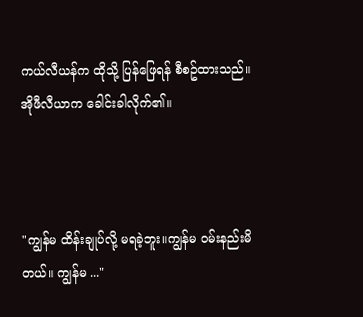ကယ်လီယန်က ထိုသို့ ပြန်ဖြေရန် စီစဥ်ထားသည်။အိုဖီလီယာက ခေါင်းခါလိုက်၏။



"ကျွန်မ ထိန်းချုပ်လို့ မရခဲ့ဘူး။ကျွန်မ ဝမ်းနည်းမိတယ်။ ကျွန်မ ..."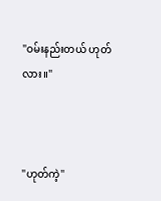"ဝမ်းနည်းတယ် ဟုတ်လား။"



"ဟုတ်ကဲ့"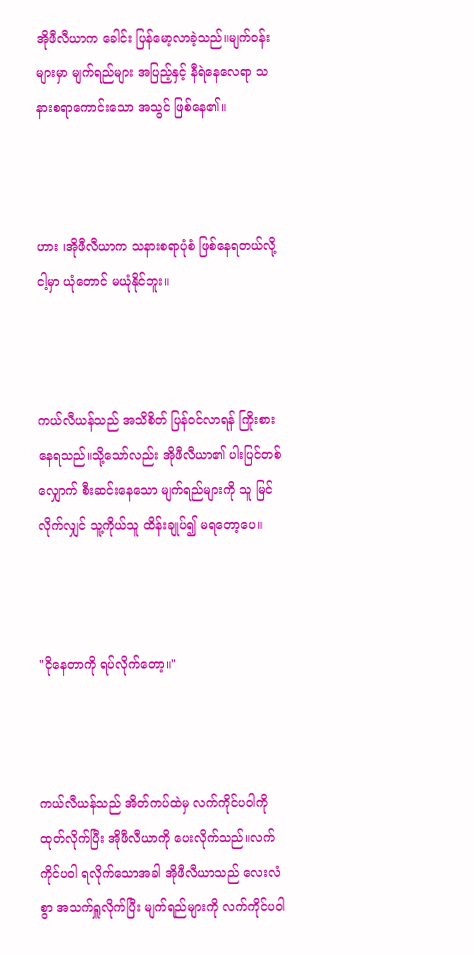အိုဖီလီယာက ခေါင်း ပြန်မော့လာခဲ့သည်။မျက်ဝန်းများမှာ မျက်ရည်များ အပြည့်နှင့် နီရဲနေလေရာ သနားစရာကောင်းသော အသွင် ဖြစ်နေ၏။



ဟား ၊အိုဖီလီယာက သနားစရာပုံစံ ဖြစ်နေရတယ်လို့ ငါ့မှာ ယုံတောင် မယုံနိုင်ဘူး။



ကယ်လီယန်သည် အသိစိတ် ပြန်ဝင်လာရန် ကြိုးစားနေရသည်။သို့သော်လည်း အိုဖီလီယာ၏ ပါးပြင်တစ်လျှောက် စီးဆင်းနေသော မျက်ရည်များကို သူ မြင်လိုက်လျှင် သူ့ကိုယ်သူ ထိန်းချုပ်၍ မရတော့ပေ။



"ငိုနေတာကို ရပ်လိုက်တော့။"



ကယ်လီယန်သည် အိတ်ကပ်ထဲမှ လက်ကိုင်ပဝါကို ထုတ်လိုက်ပြီး အိုဖီလီယာကို ပေးလိုက်သည်။လက်ကိုင်ပဝါ ရလိုက်သောအခါ အိုဖီလီယာသည် လေးလံစွာ အသက်ရှူလိုက်ပြီး မျက်ရည်များကို လက်ကိုင်ပဝါ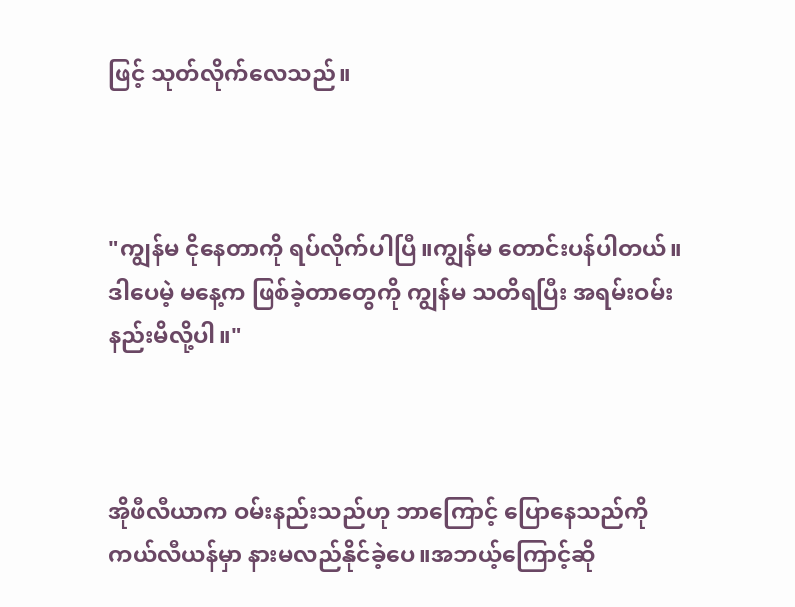ဖြင့် သုတ်လိုက်လေသည်။



"ကျွန်မ ငိုနေတာကို ရပ်လိုက်ပါပြီ။ကျွန်မ တောင်းပန်ပါတယ်။ဒါပေမဲ့ မနေ့က ဖြစ်ခဲ့တာတွေကို ကျွန်မ သတိရပြီး အရမ်းဝမ်းနည်းမိလို့ပါ။"



အိုဖီလီယာက ဝမ်းနည်းသည်ဟု ဘာကြောင့် ပြောနေသည်ကို ကယ်လီယန်မှာ နားမလည်နိုင်ခဲ့ပေ။အဘယ့်ကြောင့်ဆို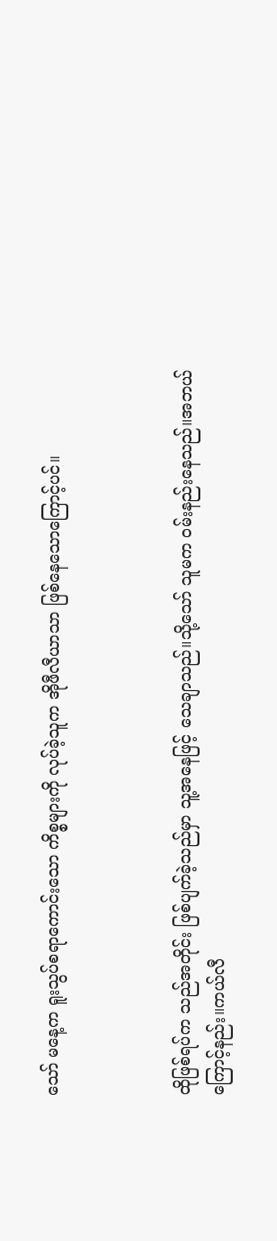သော် မနေ့က ရူးသွပ်စရာကောင်းသော ကိစ္စများကို လုပ်ခဲ့သူက အိုဖီလီယာသာ ဖြစ်နေသောကြောင့်ပင်။



ထိုဖြစ်ရပ်က သည်အတိုင်း ဖြစ်ပျက်ခဲ့သည်မှာ သူ့အနေဖြင့် သေချာသည်။သို့သော် သူမက ဝမ်းနည်းနေသည်။အဘယ်ကြောင့်နည်း။ကယ်လီ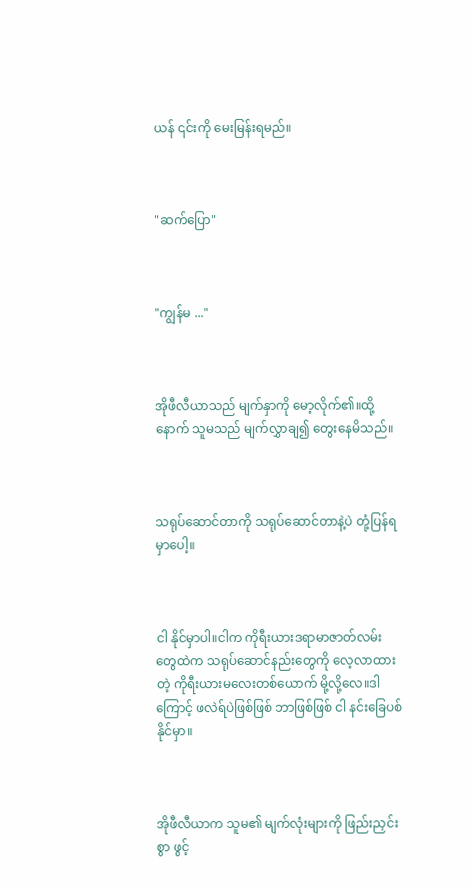ယန် ၎င်းကို မေးမြန်းရမည်။



"ဆက်ပြော"



"ကျွန်မ ..."



အိုဖီလီယာသည် မျက်နှာကို မော့လိုက်၏။ထို့နောက် သူမသည် မျက်လွှာချ၍ တွေးနေမိသည်။



သရုပ်ဆောင်တာကို သရုပ်ဆောင်တာနဲ့ပဲ တုံ့ပြန်ရမှာပေါ့။



ငါ နိုင်မှာပါ။ငါက ကိုရီးယားဒရာမာဇာတ်လမ်းတွေထဲက သရုပ်ဆောင်နည်းတွေကို လေ့လာထားတဲ့ ကိုရီးယားမလေးတစ်ယောက် မို့လို့လေ။ဒါကြောင့် ဖလဲရ်ပဲဖြစ်ဖြစ် ဘာဖြစ်ဖြစ် ငါ နင်းခြေပစ်နိုင်မှာ။



အိုဖီလီယာက သူမ၏ မျက်လုံးများကို ဖြည်းညှင်းစွာ ဖွင့်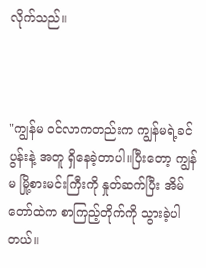လိုက်သည်။



"ကျွန်မ ဝင်လာကတည်းက ကျွန်မရဲ့ခင်ပွန်းနဲ့ အတူ ရှိနေခဲ့တာပါ။ပြီးတော့ ကျွန်မ မြို့စားမင်းကြီးကို နှုတ်ဆက်ပြီး အိမ်တော်ထဲက စာကြည့်တိုက်ကို သွားခဲ့ပါတယ်။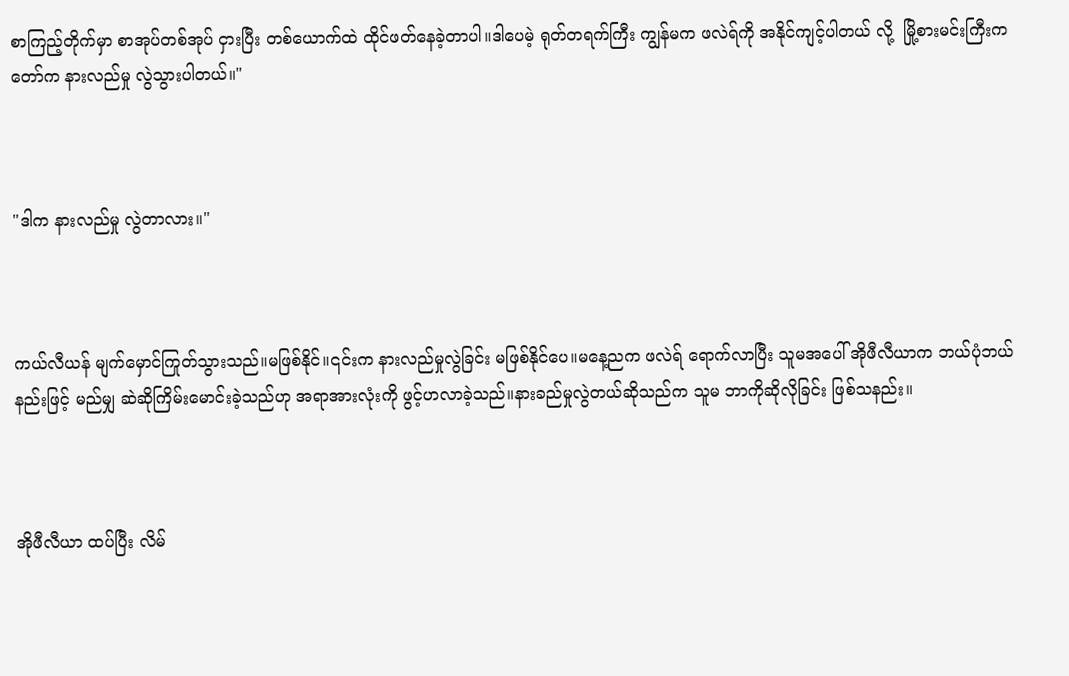စာကြည့်တိုက်မှာ စာအုပ်တစ်အုပ် ငှားပြီး တစ်ယောက်ထဲ ထိုင်ဖတ်နေခဲ့တာပါ။ဒါပေမဲ့ ရုတ်တရက်ကြီး ကျွန်မက ဖလဲရ်ကို အနိုင်ကျင့်ပါတယ် လို့  မြို့စားမင်းကြီးကတော်က နားလည်မှု လွဲသွားပါတယ်။"



"ဒါက နားလည်မှု လွဲတာလား။"



ကယ်လီယန် မျက်မှောင်ကြုတ်သွားသည်။မဖြစ်နိုင်။၎င်းက နားလည်မှုလွဲခြင်း မဖြစ်နိုင်ပေ။မနေ့ညက ဖလဲရ် ရောက်လာပြီး သူမအပေါ် အိုဖီလီယာက ဘယ်ပုံဘယ်နည်းဖြင့် မည်မျှ ဆဲဆိုကြိမ်းမောင်းခဲ့သည်ဟု အရာအားလုံးကို ဖွင့်ဟလာခဲ့သည်။နားခည်မှုလွဲတယ်ဆိုသည်က သူမ ဘာကိုဆိုလိုခြင်း ဖြစ်သနည်း။



အိုဖီလီယာ ထပ်ပြီး လိမ်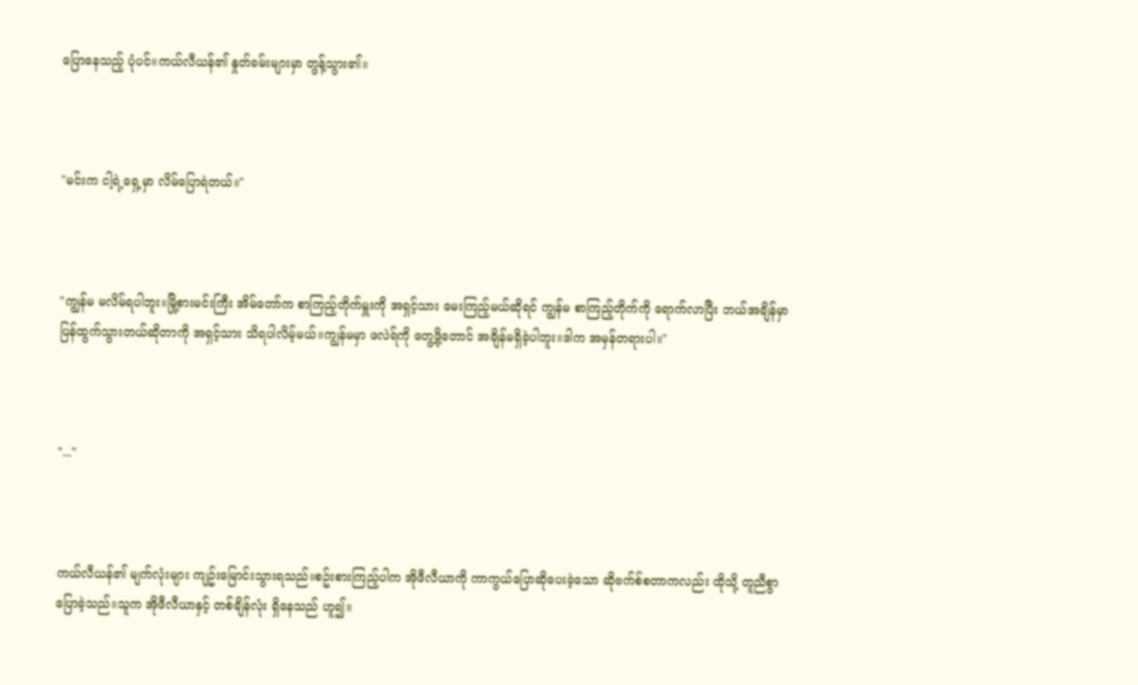ပြောနေသည့် ပုံပင်။ကယ်လီယန်၏ နှုတ်ခမ်းများမှာ တွန့်သွား၏။



"မင်းက ငါ့ရဲ့ရှေ့မှာ လိမ်ပြောရဲတယ်။"



"ကျွန်မ မလိမ်ရပါဘူး။မြို့စားမင်းကြီး အိမ်တော်က စာကြည့်တိုက်မှူးကို အရှင့်သား မေးကြည့်မယ်ဆိုရင် ကျွန်မ စာကြည့်တိုက်ကို ရောက်လာပြီး ဘယ်အချိန်မှာ ပြန်ထွက်သွားတယ်ဆိုတာကို အရှင့်သား သိရပါလိမ့်မယ်။ကျွန်မမှာ ဖလဲရ်ကို တွေ့ဖို့တောင် အချိန်မရှိခဲ့ပါဘူး။ဒါက အမှန်တရားပါ။"



"..."



ကယ်လီယန်၏ မျက်လုံးများ ကျဥ်းမြောင်းသွားရသည်။စဥ်းစားကြည့်ပါက အိုဖီလီယာကို ကာကွယ်ပြောဆိုပေးခဲ့သော ဆိုဗက်စ်စတာကလည်း ထိုသို့ တူညီစွာ ပြောခဲ့သည်။သူက အိုဖီလီယာနှင့် တစ်ချိန်လုံး ရှိနေသည် ဟူ၍။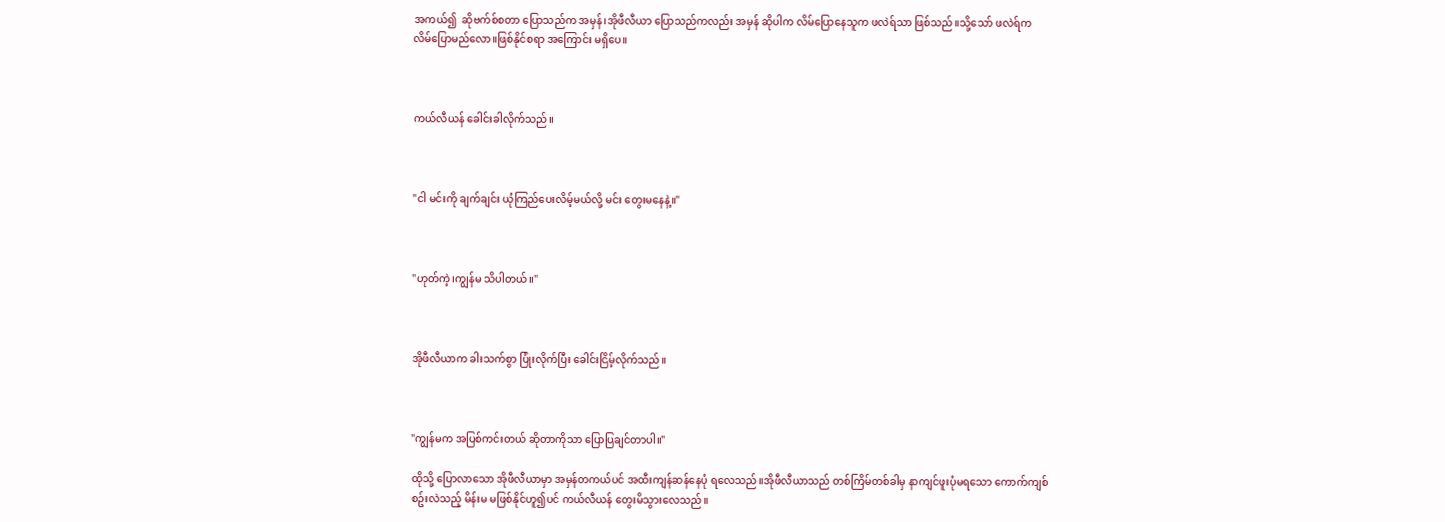အကယ်၍  ဆိုဗက်စ်စတာ ပြောသည်က အမှန်၊အိုဖီလီယာ ပြောသည်ကလည်း အမှန် ဆိုပါက လိမ်ပြောနေသူက ဖလဲရ်သာ ဖြစ်သည်။သို့သော် ဖလဲရ်က လိမ်ပြောမည်လော။ဖြစ်နိုင်စရာ အကြောင်း မရှိပေ။



ကယ်လီယန် ခေါင်းခါလိုက်သည်။



"ငါ မင်းကို ချက်ချင်း ယုံကြည်ပေးလိမ့်မယ်လို့ မင်း တွေးမနေနဲ့။"



"ဟုတ်ကဲ့၊ကျွန်မ သိပါတယ်။"



အိုဖီလီယာက ခါးသက်စွာ ပြုံးလိုက်ပြီး ခေါင်းငြိမ့်လိုက်သည်။



"ကျွန်မက အပြစ်ကင်းတယ် ဆိုတာကိုသာ ပြောပြချင်တာပါ။"

ထိုသို့ ပြောလာသော အိုဖီလီယာမှာ အမှန်တကယ်ပင် အထီးကျန်ဆန်နေပုံ ရလေသည်။အိုဖီလီယာသည် တစ်ကြိမ်တစ်ခါမှ နာကျင်ဖူးပုံမရသော ကောက်ကျစ်စဥ်းလဲသည့် မိန်းမ မဖြစ်နိုင်ဟူ၍ပင် ကယ်လီယန် တွေးမိသွားလေသည်။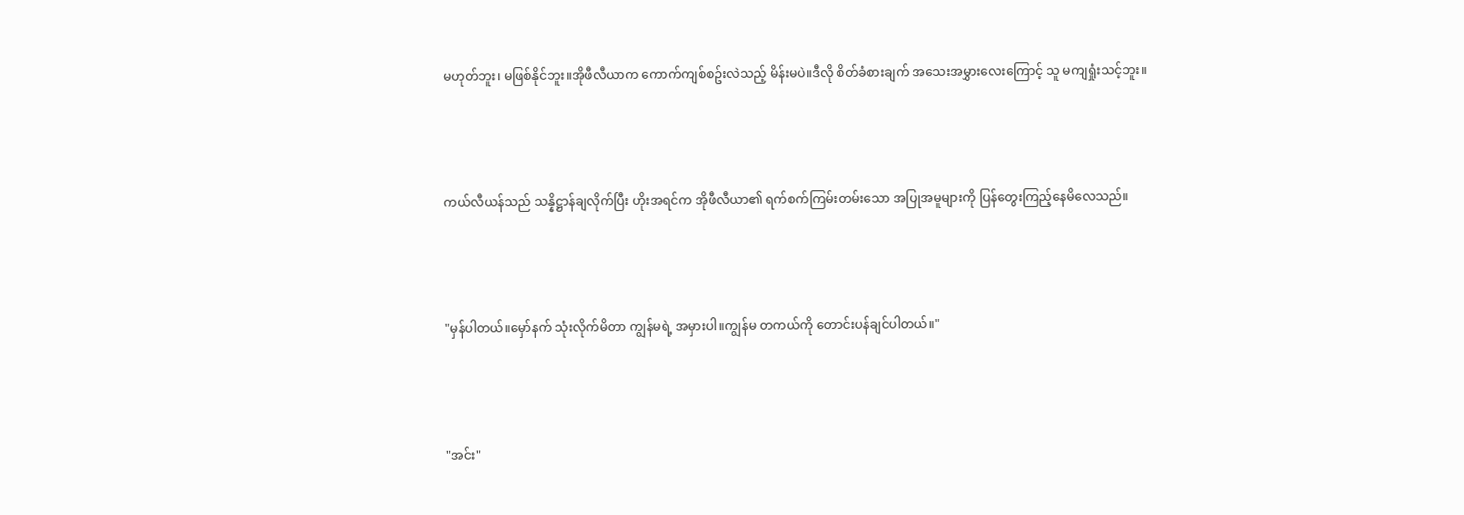မဟုတ်ဘူး၊ မဖြစ်နိုင်ဘူး။အိုဖီလီယာက ကောက်ကျစ်စဥ်းလဲသည့် မိန်းမပဲ။ဒီလို စိတ်ခံစားချက် အသေးအမွှားလေးကြောင့် သူ မကျရှုံးသင့်ဘူး။



ကယ်လီယန်သည် သန္နိဋ္ဌာန်ချလိုက်ပြီး ဟိုးအရင်က အိုဖီလီယာ၏ ရက်စက်ကြမ်းတမ်းသော အပြုအမူများကို ပြန်တွေးကြည့်နေမိလေသည်။



"မှန်ပါတယ်။မှော်နက် သုံးလိုက်မိတာ ကျွန်မရဲ့ အမှားပါ။ကျွန်မ တကယ်ကို တောင်းပန်ချင်ပါတယ်။"



"အင်း"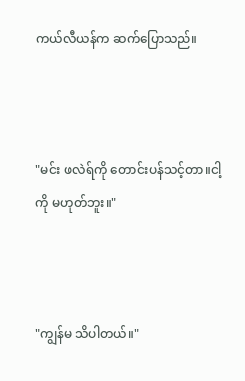ကယ်လီယန်က ဆက်ပြောသည်။



"မင်း ဖလဲရ်ကို တောင်းပန်သင့်တာ။ငါ့ကို မဟုတ်ဘူး။"



"ကျွန်မ သိပါတယ်။"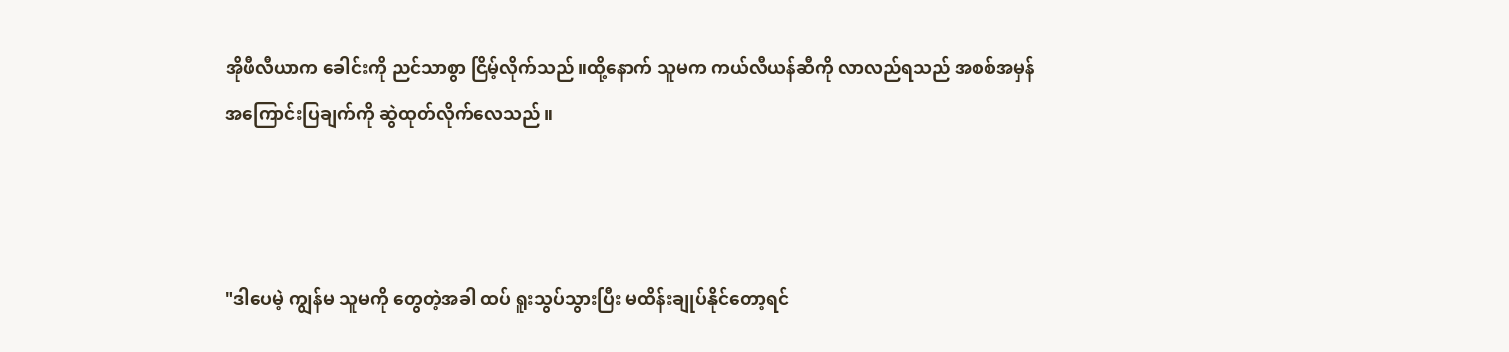အိုဖီလီယာက ခေါင်းကို ညင်သာစွာ ငြိမ့်လိုက်သည်။ထို့နောက် သူမက ကယ်လီယန်ဆီကို လာလည်ရသည် အစစ်အမှန် အကြောင်းပြချက်ကို ဆွဲထုတ်လိုက်လေသည်။



"ဒါပေမဲ့ ကျွန်မ သူမကို တွေတဲ့အခါ ထပ် ရူးသွပ်သွားပြီး မထိန်းချုပ်နိုင်တော့ရင်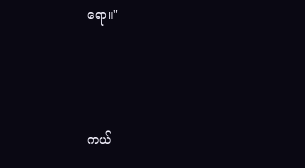ရော။"



ကယ်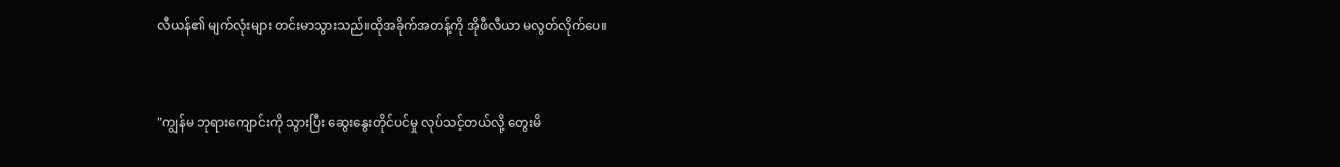လီယန်၏ မျက်လုံးများ တင်းမာသွားသည်။ထိုအခိုက်အတန့်ကို အိုဖီလီယာ မလွတ်လိုက်ပေ။



"ကျွန်မ ဘုရားကျောင်းကို သွားပြီး ဆွေးနွေးတိုင်ပင်မှု လုပ်သင့်တယ်လို့ တွေးမိ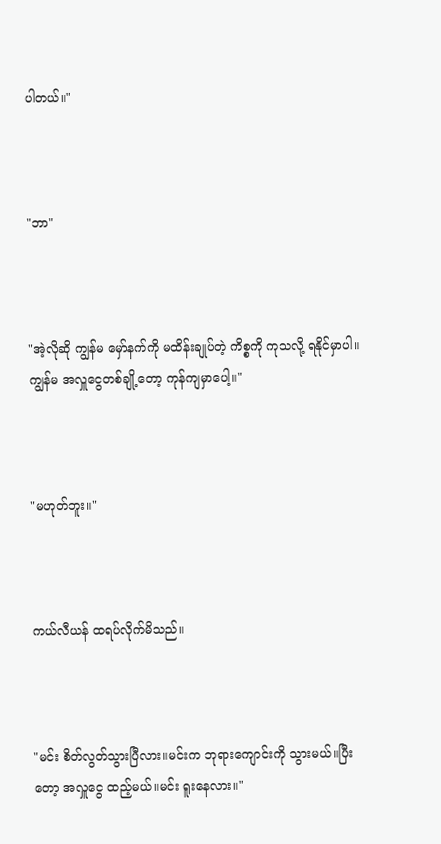ပါတယ်။"



"ဘာ"



"အဲ့လိုဆို ကျွန်မ မှော်နက်ကို မထိန်းချုပ်တဲ့ ကိစ္စကို ကုသလို့ ရနိုင်မှာပါ။ကျွန်မ အလှူငွေတစ်ချို့တော့ ကုန်ကျမှာပေါ့။"



"မဟုတ်ဘူး။"



ကယ်လီယန် ထရပ်လိုက်မိသည်။



"မင်း စိတ်လွတ်သွားပြီလား။မင်းက ဘုရားကျောင်းကို သွားမယ်။ပြီးတော့ အလှူငွေ ထည့်မယ်။မင်း ရူးနေလား။"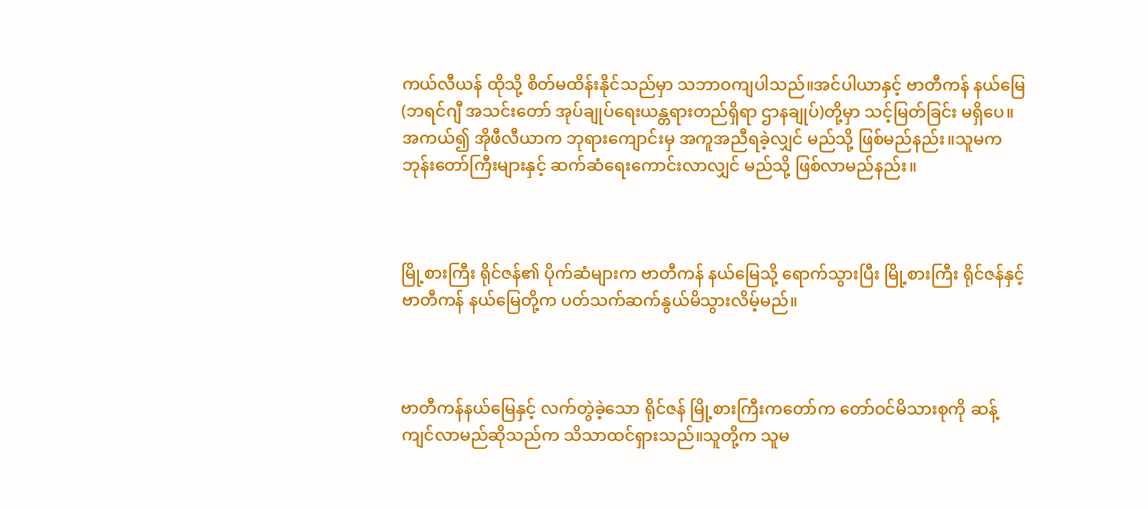ကယ်လီယန် ထိုသို့ စိတ်မထိန်းနိုင်သည်မှာ သဘာဝကျပါသည်။အင်ပါယာနှင့် ဗာတီကန် နယ်မြေ(ဘရင်ဂျီ အသင်းတော် အုပ်ချုပ်ရေးယန္တရားတည်ရှိရာ ဌာနချုပ်)တို့မှာ သင့်မြတ်ခြင်း မရှိပေ။အကယ်၍ အိုဖီလီယာက ဘုရားကျောင်းမှ အကူအညီရခဲ့လျှင် မည်သို့ ဖြစ်မည်နည်း။သူမက ဘုန်းတော်ကြီးများနှင့် ဆက်ဆံရေးကောင်းလာလျှင် မည်သို့ ဖြစ်လာမည်နည်း။



မြို့စားကြီး ရိုင်ဇန်၏ ပိုက်ဆံများက ဗာတီကန် နယ်မြေသို့ ရောက်သွားပြီး မြို့စားကြီး ရိုင်ဇန်နှင့် ဗာတီကန် နယ်မြေတို့က ပတ်သက်ဆက်နွယ်မိသွားလိမ့်မည်။



ဗာတီကန်နယ်မြေနှင့် လက်တွဲခဲ့သော ရိုင်ဇန် မြို့စားကြီးကတော်က တော်ဝင်မိသားစုကို ဆန့်ကျင်လာမည်ဆိုသည်က သိသာထင်ရှားသည်။သူတို့က သူမ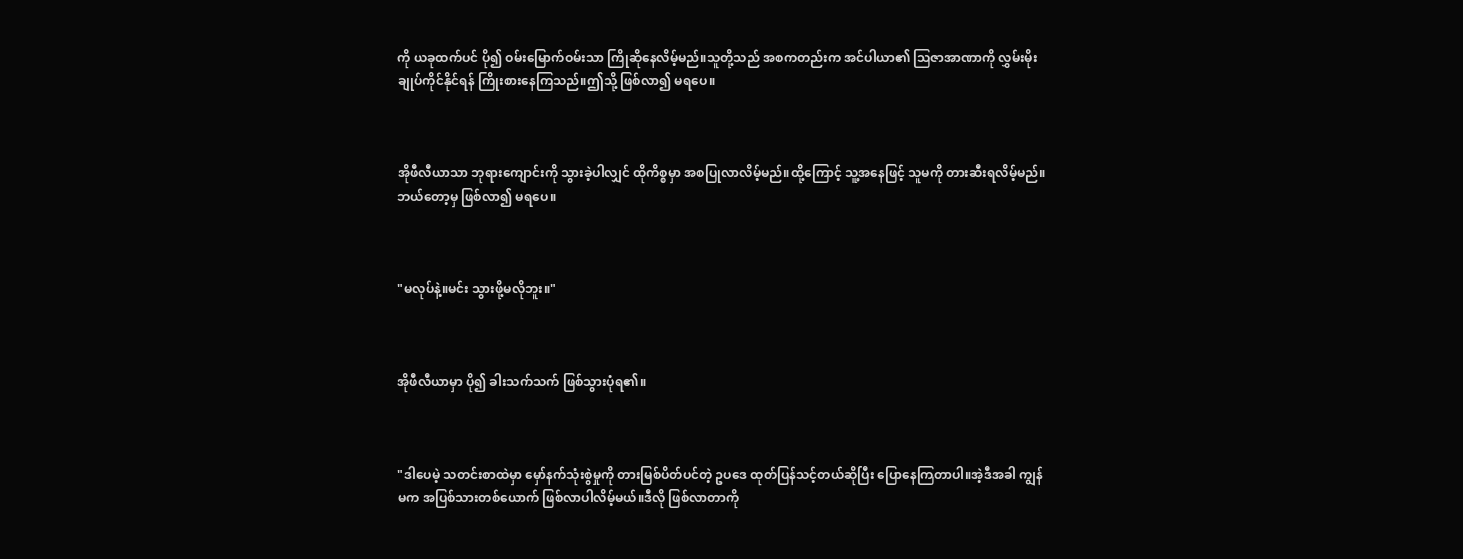ကို ယခုထက်ပင် ပို၍ ဝမ်းမြောက်ဝမ်းသာ ကြိုဆိုနေလိမ့်မည်။သူတို့သည် အစကတည်းက အင်ပါယာ၏ ဩဇာအာဏာကို လွှမ်းမိုးချုပ်ကိုင်နိုင်ရန် ကြိုးစားနေကြသည်။ဤသို့ ဖြစ်လာ၍ မရပေ။



အိုဖီလီယာသာ ဘုရားကျောင်းကို သွားခဲ့ပါလျှင် ထိုကိစ္စမှာ အစပြုလာလိမ့်မည်။ထို့ကြောင့် သူ့အနေဖြင့် သူမကို တားဆီးရလိမ့်မည်။ဘယ်တော့မှ ဖြစ်လာ၍ မရပေ။



"မလုပ်နဲ့။မင်း သွားဖို့မလိုဘူး။"



အိုဖီလီယာမှာ ပို၍ ခါးသက်သက် ဖြစ်သွားပုံရ၏။



"ဒါပေမဲ့ သတင်းစာထဲမှာ မှော်နက်သုံးစွဲမှုကို တားမြစ်ပိတ်ပင်တဲ့ ဥပဒေ ထုတ်ပြန်သင့်တယ်ဆိုပြီး ပြောနေကြတာပါ။အဲ့ဒီအခါ ကျွန်မက အပြစ်သားတစ်ယောက် ဖြစ်လာပါလိမ့်မယ်။ဒီလို ဖြစ်လာတာကို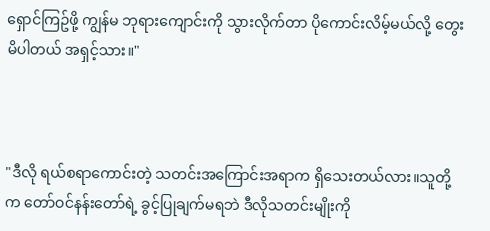ရှောင်ကြဥ်ဖို့ ကျွန်မ ဘုရားကျောင်းကို သွားလိုက်တာ ပိုကောင်းလိမ့်မယ်လို့ တွေးမိပါတယ် အရှင့်သား။"



"ဒီလို ရယ်စရာကောင်းတဲ့ သတင်းအကြောင်းအရာက ရှိသေးတယ်လား။သူတို့က တော်ဝင်နန်းတော်ရဲ့ ခွင့်ပြုချက်မရဘဲ ဒီလိုသတင်းမျိုးကို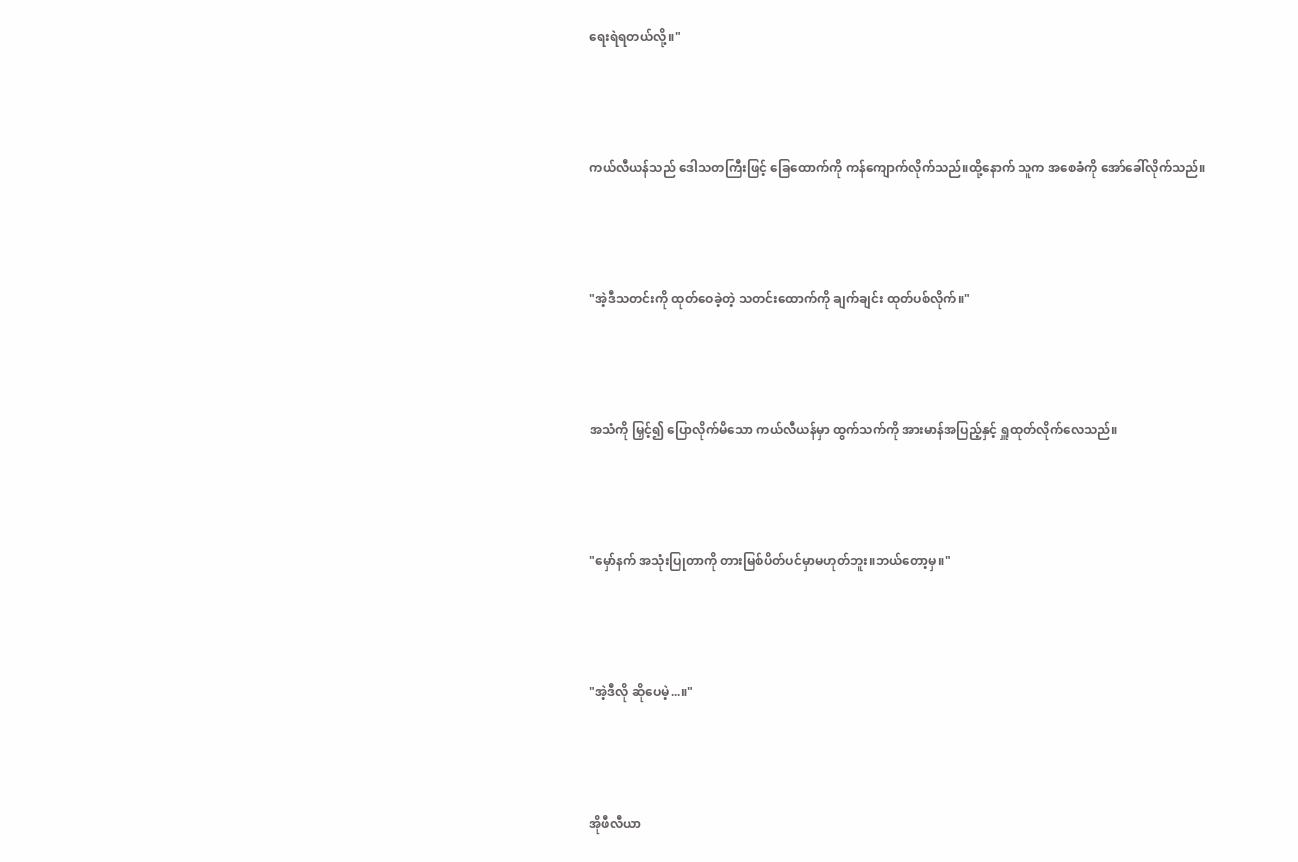ရေးရဲရတယ်လို့။"



ကယ်လီယန်သည် ဒေါသတကြီးဖြင့် ခြေထောက်ကို ကန်ကျောက်လိုက်သည်။ထို့နောက် သူက အစေခံကို အော်ခေါ်လိုက်သည်။



"အဲ့ဒီသတင်းကို ထုတ်ဝေခဲ့တဲ့ သတင်းထောက်ကို ချက်ချင်း ထုတ်ပစ်လိုက်။"



အသံကို မြှင့်၍ ပြောလိုက်မိသော ကယ်လီယန်မှာ ထွက်သက်ကို အားမာန်အပြည့်နှင့် ရှူထုတ်လိုက်လေသည်။



"မှော်နက် အသုံးပြုတာကို တားမြစ်ပိတ်ပင်မှာမဟုတ်ဘူး။ဘယ်တော့မှ။"



"အဲ့ဒီလို ဆိုပေမဲ့...။"



အိုဖီလီယာ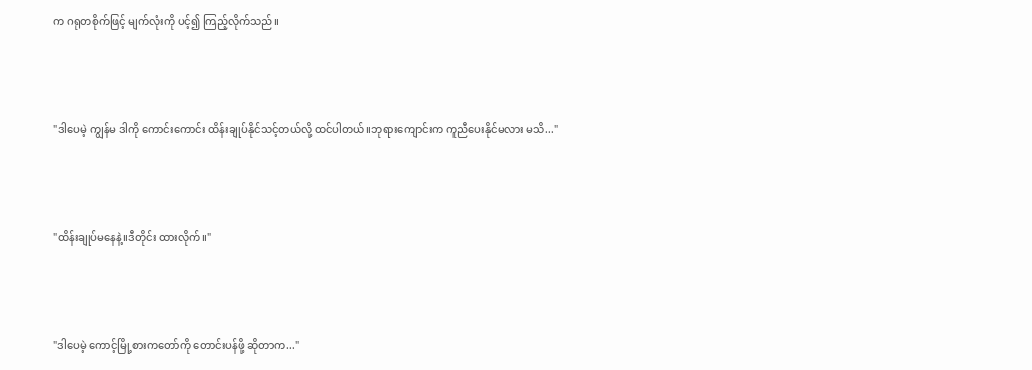က ဂရုတစိုက်ဖြင့် မျက်လုံးကို ပင့်၍ ကြည့်လိုက်သည်။



"ဒါပေမဲ့ ကျွန်မ ဒါကို ကောင်းကောင်း ထိန်းချုပ်နိုင်သင့်တယ်လို့ ထင်ပါတယ်။ဘုရားကျောင်းက ကူညီပေးနိုင်မလား မသိ..."



"ထိန်းချုပ်မနေနဲ့။ဒီတိုင်း ထားလိုက်။"



"ဒါပေမဲ့ ကောင့်မြို့စားကတော်ကို တောင်းပန်ဖို့ ဆိုတာက..."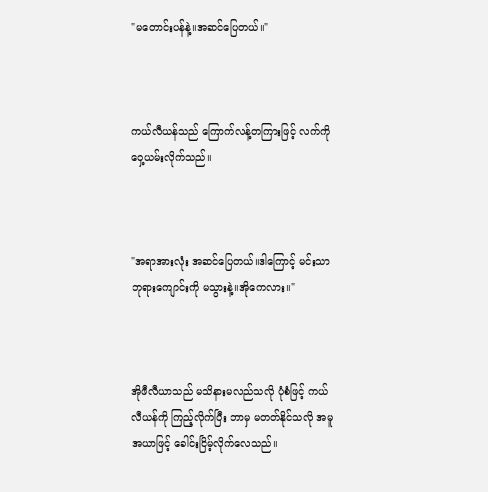"မတောင်းပန်နဲ့။အဆင်ပြေတယ်။"



ကယ်လီယန်သည် ကြောက်လန့်တကြားဖြင့် လက်ကို ဝှေ့ယမ်းလိုက်သည်။



"အရာအားလုံး အဆင်ပြေတယ်။ဒါကြောင့် မင်းသာ ဘုရားကျောင်းကို မသွားနဲ့။အိုကေလား။"



အိုဖီလီယာသည် မသိနားမလည်သလို ပုံစံဖြင့် ကယ်လီယန်ကို ကြည့်လိုက်ပြီး ဘာမှ မတတ်နိုင်သလို အမူအယာဖြင့် ခေါင်းငြိမ့်လိုက်လေသည်။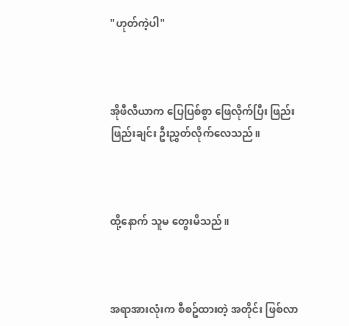"ဟုတ်ကဲ့ပါ"



အိုဖီလီယာက ပြေပြစ်စွာ ဖြေလိုက်ပြီး ဖြည်းဖြည်းချင်း ဦးညွှတ်လိုက်လေသည်။



ထို့နောက် သူမ တွေးမိသည်။



အရာအားလုံးက စီစဥ်ထားတဲ့ အတိုင်း ဖြစ်လာ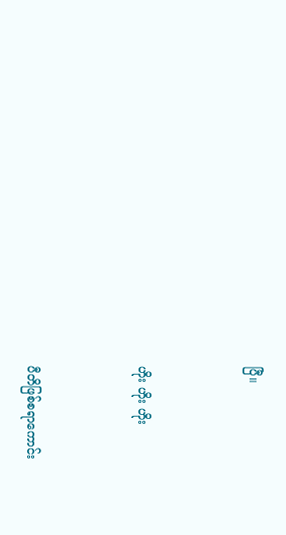ပြီ။



ဟိုး ဟိုး ဟိုး



ပီတိဖြစ်စရာကောင်း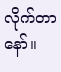လိုက်တာနော်။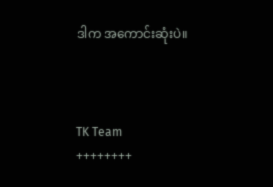ဒါက အကောင်းဆုံးပဲ။



TK Team
++++++++